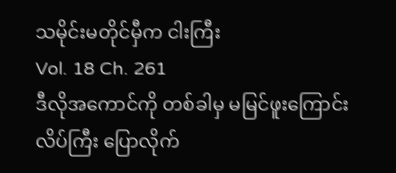သမိုင်းမတိုင်မှီက ငါးကြီး
Vol. 18 Ch. 261
ဒီလိုအကောင်ကို တစ်ခါမှ မမြင်ဖူးကြောင်း လိပ်ကြီး ပြောလိုက်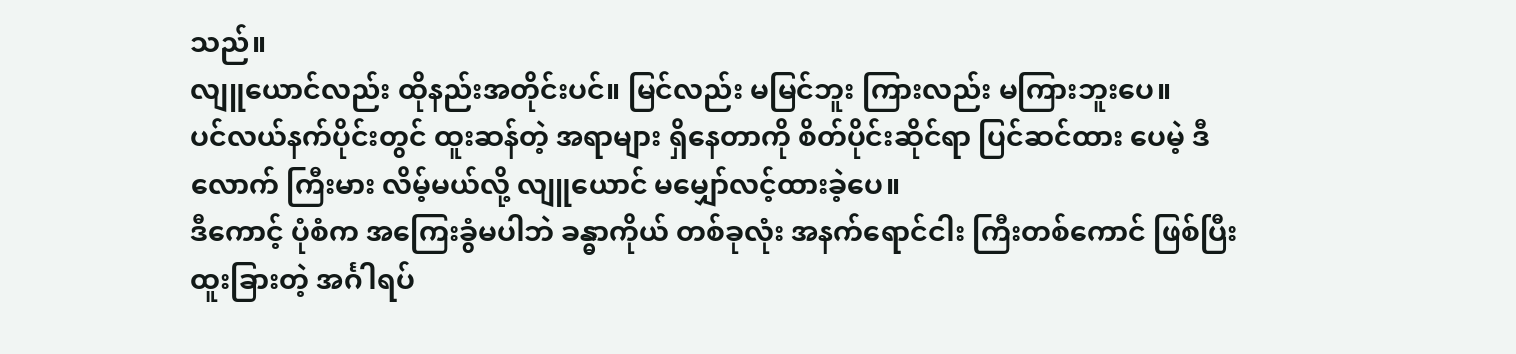သည်။
လျူယောင်လည်း ထိုနည်းအတိုင်းပင်။ မြင်လည်း မမြင်ဘူး ကြားလည်း မကြားဘူးပေ။
ပင်လယ်နက်ပိုင်းတွင် ထူးဆန်တဲ့ အရာများ ရှိနေတာကို စိတ်ပိုင်းဆိုင်ရာ ပြင်ဆင်ထား ပေမဲ့ ဒီလောက် ကြီးမား လိမ့်မယ်လို့ လျူယောင် မမျှော်လင့်ထားခဲ့ပေ။
ဒီကောင့် ပုံစံက အကြေးခွံမပါဘဲ ခန္ဓာကိုယ် တစ်ခုလုံး အနက်ရောင်ငါး ကြီးတစ်ကောင် ဖြစ်ပြီး ထူးခြားတဲ့ အင်္ဂါရပ်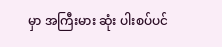မှာ အကြီးမား ဆုံး ပါးစပ်ပင်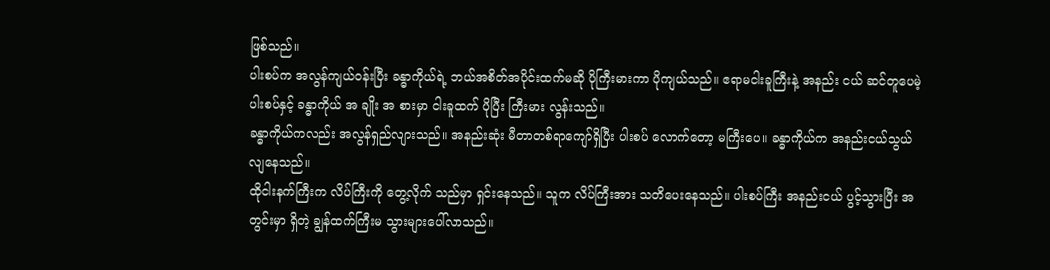ဖြစ်သည်။
ပါးစပ်က အလွန်ကျယ်ဝန်းပြီး ခန္ဓာကိုယ်ရဲ့ ဘယ်အစိတ်အပိုင်းထက်မဆို ပိုကြီးမားကာ ပိုကျယ်သည်။ ဧရာမငါးခူကြီးနဲ့ အနည်း ငယ် ဆင်တူပေမဲ့ ပါးစပ်နှင့် ခန္ဓာကိုယ် အ ချိုး အ စားမှာ ငါးခူထက် ပိုပြီး ကြီးမား လွန်းသည်။
ခန္ဓာကိုယ်ကလည်း အလွန်ရှည်လျားသည်။ အနည်းဆုံး မီတာတစ်ရာကျော်ရှိပြီး ပါးစပ် လောက်တော့ မကြီးပေ။ ခန္ဓာကိုယ်က အနည်းငယ်သွယ်လျနေသည်။
ထိုငါးနက်ကြီးက လိပ်ကြီးကို တွေ့လိုက် သည်မှာ ရှင်းနေသည်။ သူက လိပ်ကြီးအား သတိပေးနေသည်။ ပါးစပ်ကြီး အနည်းငယ် ပွင့်သွားပြီး အတွင်းမှာ ရှိတဲ့ ချွန်ထက်ကြီးမ သွားများပေါ်လာသည်။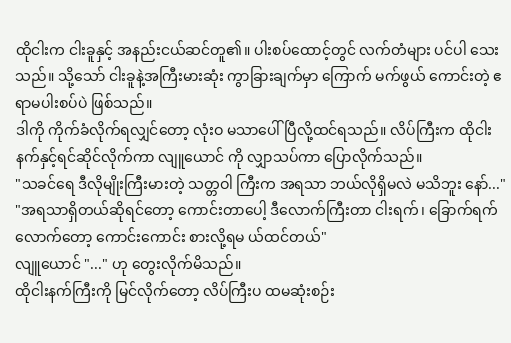ထိုငါးက ငါးခူနှင့် အနည်းငယ်ဆင်တူ၏။ ပါးစပ်ထောင့်တွင် လက်တံများ ပင်ပါ သေးသည်။ သို့သော် ငါးခူနဲ့အကြီးမားဆုံး ကွာခြားချက်မှာ ကြောက် မက်ဖွယ် ကောင်းတဲ့ ဧရာမပါးစပ်ပဲ ဖြစ်သည်။
ဒါကို ကိုက်ခံလိုက်ရလျှင်တော့ လုံးဝ မသာပေါ်ပြီလို့ထင်ရသည်။ လိပ်ကြီးက ထိုငါးနက်နှင့်ရင်ဆိုင်လိုက်ကာ လျူယောင် ကို လျှာသပ်ကာ ပြောလိုက်သည်။
"သခင်ရေ ဒီလိုမျိုးကြီးမားတဲ့ သတ္တဝါ ကြီးက အရသာ ဘယ်လိုရှိမလဲ မသိဘူး နော်..."
"အရသာရှိတယ်ဆိုရင်တော့ ကောင်းတာပေါ့ ဒီလောက်ကြီးတာ ငါးရက်၊ ခြောက်ရက် လောက်တော့ ကောင်းကောင်း စားလို့ရမ ယ်ထင်တယ်"
လျူယောင် "..." ဟု တွေးလိုက်မိသည်။
ထိုငါးနက်ကြီးကို မြင်လိုက်တော့ လိပ်ကြီးပ ထမဆုံးစဉ်း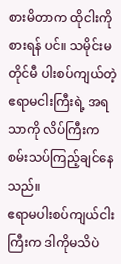စားမိတာက ထိုငါးကို စားရန် ပင်။ သမိုင်းမတိုင်မီ ပါးစပ်ကျယ်တဲ့ ဧရာမငါးကြီးရဲ့ အရသာကို လိပ်ကြီးက စမ်းသပ်ကြည့်ချင်နေသည်။
ဧရာမပါးစပ်ကျယ်ငါးကြီးက ဒါကိုမသိပဲ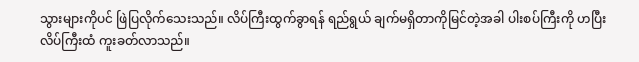သွားများကိုပင် ဖြဲပြလိုက်သေးသည်။ လိပ်ကြီးထွက်ခွာရန် ရည်ရွယ် ချက်မရှိတာကိုမြင်တဲ့အခါ ပါးစပ်ကြီးကို ဟပြီး လိပ်ကြီးထံ ကူးခတ်လာသည်။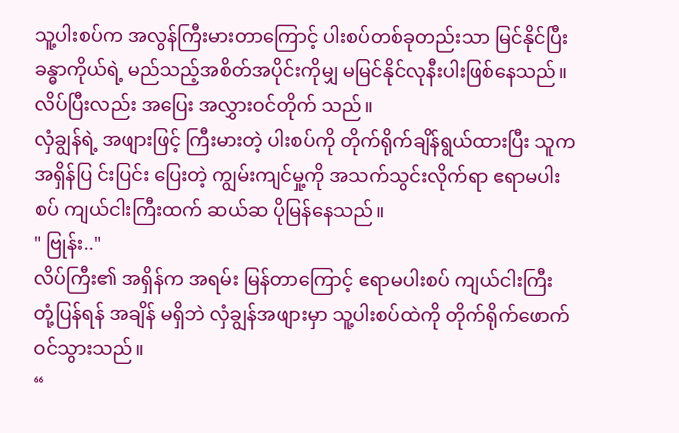သူ့ပါးစပ်က အလွန်ကြီးမားတာကြောင့် ပါးစပ်တစ်ခုတည်းသာ မြင်နိုင်ပြီး ခန္ဓာကိုယ်ရဲ့ မည်သည့်အစိတ်အပိုင်းကိုမျှ မမြင်နိုင်လုနီးပါးဖြစ်နေသည်။
လိပ်ပြီးလည်း အပြေး အလွှားဝင်တိုက် သည်။
လှံချွန်ရဲ့ အဖျားဖြင့် ကြီးမားတဲ့ ပါးစပ်ကို တိုက်ရိုက်ချိန်ရွယ်ထားပြီး သူက အရှိန်ပြ င်းပြင်း ပြေးတဲ့ ကျွမ်းကျင်မှု့ကို အသက်သွင်းလိုက်ရာ ဧရာမပါးစပ် ကျယ်ငါးကြီးထက် ဆယ်ဆ ပိုမြန်နေသည်။
" ဗြုန်း.."
လိပ်ကြီး၏ အရှိန်က အရမ်း မြန်တာကြောင့် ဧရာမပါးစပ် ကျယ်ငါးကြီး တုံ့ပြန်ရန် အချိန် မရှိဘဲ လှံချွန်အဖျားမှာ သူ့ပါးစပ်ထဲကို တိုက်ရိုက်ဖောက်ဝင်သွားသည်။
“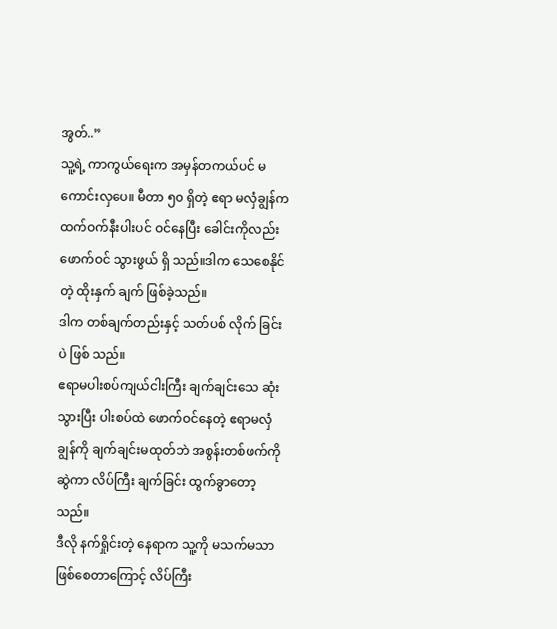အွတ်..”
သူ့ရဲ့ ကာကွယ်ရေးက အမှန်တကယ်ပင် မ ကောင်းလှပေ။ မီတာ ၅၀ ရှိတဲ့ ဧရာ မလှံချွန်က ထက်ဝက်နီးပါးပင် ဝင်နေပြီး ခေါင်းကိုလည်း ဖောက်ဝင် သွားဖွယ် ရှိ သည်။ဒါက သေစေနိုင်တဲ့ ထိုးနှက် ချက် ဖြစ်ခဲ့သည်။
ဒါက တစ်ချက်တည်းနှင့် သတ်ပစ် လိုက် ခြင်းပဲ ဖြစ် သည်။
ဧရာမပါးစပ်ကျယ်ငါးကြီး ချက်ချင်းသေ ဆုံးသွားပြီး ပါးစပ်ထဲ ဖောက်ဝင်နေတဲ့ ဧရာမလှံချွန်ကို ချက်ချင်းမထုတ်ဘဲ အစွန်းတစ်ဖက်ကိုဆွဲကာ လိပ်ကြီး ချက်ခြင်း ထွက်ခွာတော့သည်။
ဒီလို နက်ရှိုင်းတဲ့ နေရာက သူ့ကို မသက်မသာဖြစ်စေတာကြောင့် လိပ်ကြီး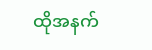ထိုအနက်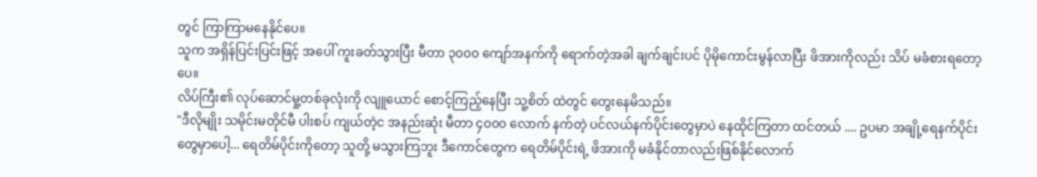တွင် ကြာကြာမနေနိုင်ပေ။
သူက အရှိန်ပြင်းပြင်းဖြင့် အပေါ် ကူးခတ်သွားပြီး မီတာ ၃၀၀၀ ကျော်အနက်ကို ရောက်တဲ့အခါ ချက်ချင်းပင် ပိုမိုကောင်းမွန်လာပြီး ဖိအားကိုလည်း သိပ် မခံစားရတော့ပေ။
လိပ်ကြီး၏ လုပ်ဆောင်မှု့တစ်ခုလုံးကို လျူယောင် စောင့်ကြည့်နေပြီး သူ့စိတ် ထဲတွင် တွေးနေမိသည်။
"ဒီလိုမျိုး သမိုင်းမတိုင်မီ ပါးစပ် ကျယ်တဲ့င အနည်းဆုံး မီတာ ၄၀၀၀ လောက် နက်တဲ့ ပင်လယ်နက်ပိုင်းတွေမှာပဲ နေထိုင်ကြတာ ထင်တယ် .... ဥပမာ အချို့ရေနက်ပိုင်းတွေမှာပေါ့... ရေတိမ်ပိုင်းကိုတော့ သူတို့ မသွားကြဘူး ဒီကောင်တွေက ရေတိမ်ပိုင်းရဲ့ ဖိအားကို မခံနိုင်တာလည်းဖြစ်နိုင်လောက်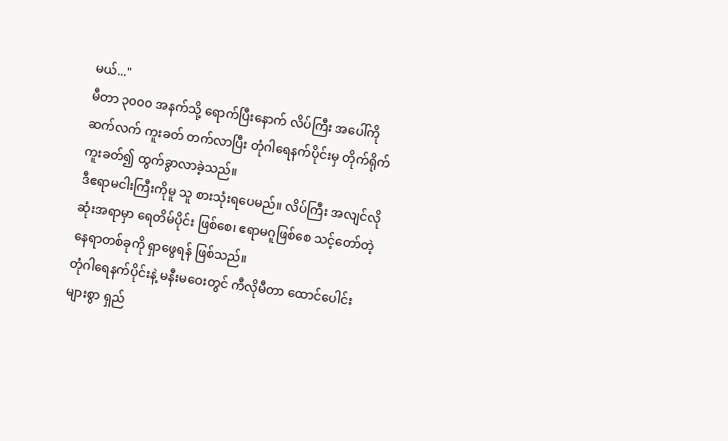မယ်..."
မီတာ ၃၀၀၀ အနက်သို့ ရောက်ပြီးနောက် လိပ်ကြီး အပေါ်ကို ဆက်လက် ကူးခတ် တက်လာပြီး တုံဂါရေနက်ပိုင်းမှ တိုက်ရိုက် ကူးခတ်၍ ထွက်ခွာလာခဲ့သည်။
ဒီဧရာမငါးကြီးကိုမူ သူ စားသုံးရပေမည်။ လိပ်ကြီး အလျင်လိုဆုံးအရာမှာ ရေတိမ်ပိုင်း ဖြစ်စေ၊ ဧရာမဂူဖြစ်စေ သင့်တော်တဲ့ နေရာတစ်ခုကို ရှာဖွေရန် ဖြစ်သည်။
တုံဂါရေနက်ပိုင်းနဲ့ မနီးမဝေးတွင် ကီလိုမီတာ ထောင်ပေါင်းများစွာ ရှည်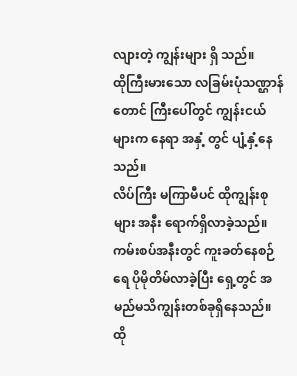လျားတဲ့ ကျွန်းများ ရှိ သည်။
ထိုကြီးမားသော လခြမ်းပုံသဏ္ဌာန် တောင် ကြီးပေါ်တွင် ကျွန်းငယ်များက နေရာ အနှံ့ တွင် ပျံ့နှံ့နေသည်။
လိပ်ကြီး မကြာမီပင် ထိုကျွန်းစုများ အနီး ရောက်ရှိလာခဲ့သည်။ ကမ်းစပ်အနီးတွင် ကူးခတ်နေစဉ် ရေ ပိုမိုတိမ်လာခဲ့ပြီး ရှေ့တွင် အမည်မသိကျွန်းတစ်ခုရှိနေသည်။
ထို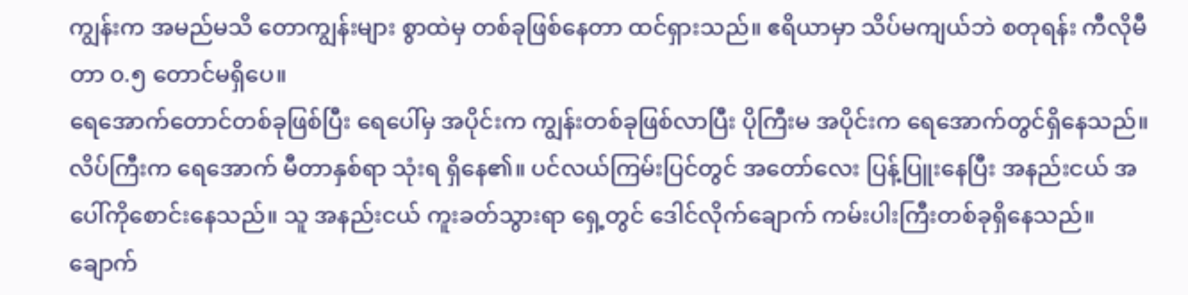ကျွန်းက အမည်မသိ တောကျွန်းများ စွာထဲမှ တစ်ခုဖြစ်နေတာ ထင်ရှားသည်။ ဧရိယာမှာ သိပ်မကျယ်ဘဲ စတုရန်း ကီလိုမီတာ ၀.၅ တောင်မရှိပေ။
ရေအောက်တောင်တစ်ခုဖြစ်ပြီး ရေပေါ်မှ အပိုင်းက ကျွန်းတစ်ခုဖြစ်လာပြီး ပိုကြီးမ အပိုင်းက ရေအောက်တွင်ရှိနေသည်။
လိပ်ကြီးက ရေအောက် မီတာနှစ်ရာ သုံးရ ရှိနေ၏။ ပင်လယ်ကြမ်းပြင်တွင် အတော်လေး ပြန့်ပြူးနေပြီး အနည်းငယ် အပေါ်ကိုစောင်းနေသည်။ သူ အနည်းငယ် ကူးခတ်သွားရာ ရှေ့တွင် ဒေါင်လိုက်ချောက် ကမ်းပါးကြီးတစ်ခုရှိနေသည်။
ချောက်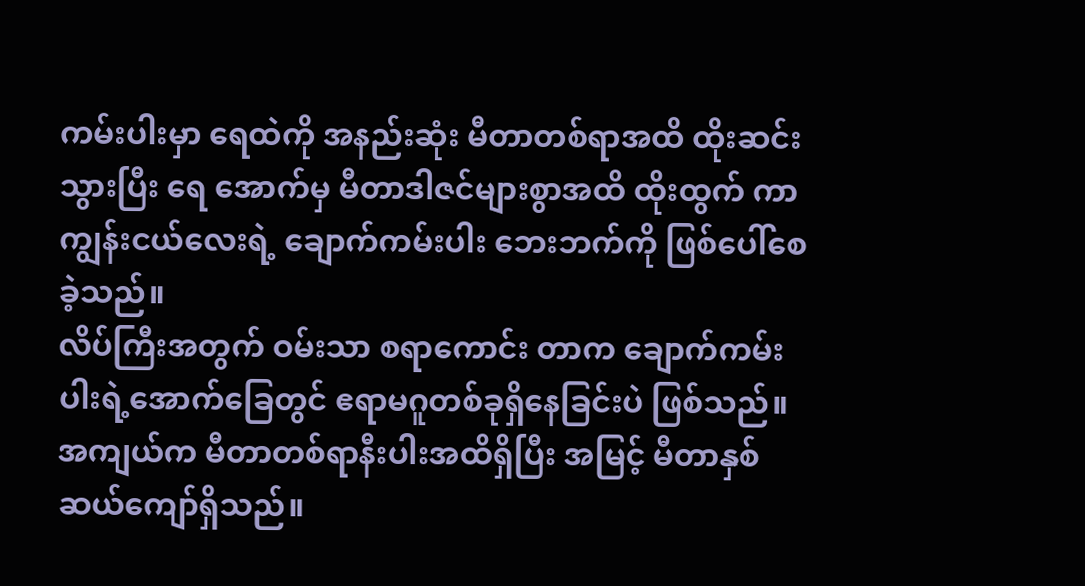ကမ်းပါးမှာ ရေထဲကို အနည်းဆုံး မီတာတစ်ရာအထိ ထိုးဆင်းသွားပြီး ရေ အောက်မှ မီတာဒါဇင်များစွာအထိ ထိုးထွက် ကာ ကျွန်းငယ်လေးရဲ့ ချောက်ကမ်းပါး ဘေးဘက်ကို ဖြစ်ပေါ်စေခဲ့သည်။
လိပ်ကြီးအတွက် ဝမ်းသာ စရာကောင်း တာက ချောက်ကမ်းပါးရဲ့အောက်ခြေတွင် ဧရာမဂူတစ်ခုရှိနေခြင်းပဲ ဖြစ်သည်။
အကျယ်က မီတာတစ်ရာနီးပါးအထိရှိပြီး အမြင့် မီတာနှစ်ဆယ်ကျော်ရှိသည်။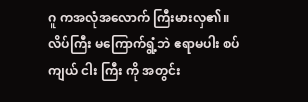ဂူ ကအလုံအလောက် ကြီးမားလှ၏။
လိပ်ကြီး မကြောက်ရွံ့ဘဲ ဧရာမပါး စပ်ကျယ် ငါး ကြီး ကို အတွင်း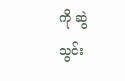ကို ဆွဲသွင်း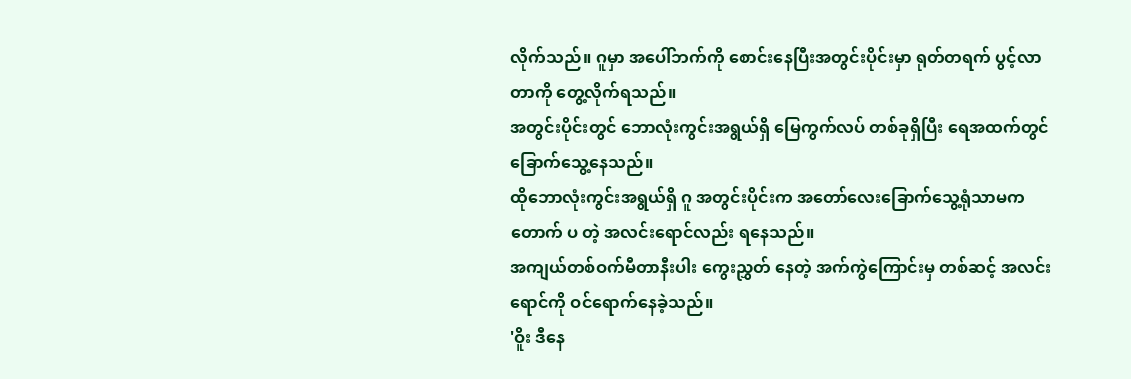လိုက်သည်။ ဂူမှာ အပေါ်ဘက်ကို စောင်းနေပြီးအတွင်းပိုင်းမှာ ရုတ်တရက် ပွင့်လာတာကို တွေ့လိုက်ရသည်။
အတွင်းပိုင်းတွင် ဘောလုံးကွင်းအရွယ်ရှိ မြေကွက်လပ် တစ်ခုရှိပြီး ရေအထက်တွင် ခြောက်သွေ့နေသည်။
ထိုဘောလုံးကွင်းအရွယ်ရှိ ဂူ အတွင်းပိုင်းက အတော်လေးခြောက်သွေ့ရုံသာမက တောက် ပ တဲ့ အလင်းရောင်လည်း ရနေသည်။
အကျယ်တစ်ဝက်မီတာနီးပါး ကွေးညွှတ် နေတဲ့ အက်ကွဲကြောင်းမှ တစ်ဆင့် အလင်း ရောင်ကို ဝင်ရောက်နေခဲ့သည်။
'ဝိူး ဒီနေ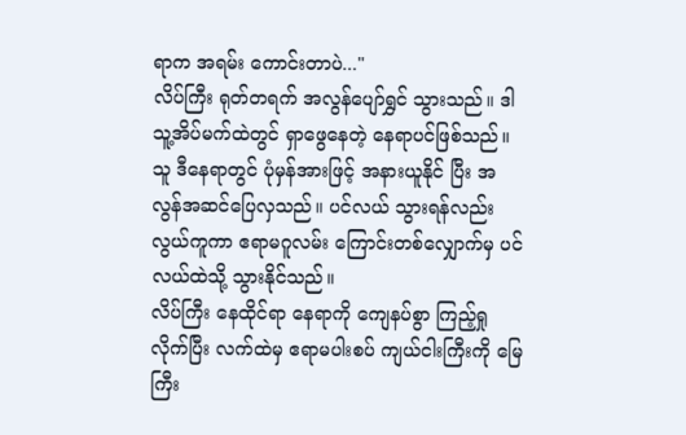ရာက အရမ်း ကောင်းတာပဲ..."
လိပ်ကြီး ရုတ်တရက် အလွန်ပျော်ရွှင် သွားသည်။ ဒါ သူ့အိပ်မက်ထဲတွင် ရှာဖွေနေတဲ့ နေရာပင်ဖြစ်သည်။
သူ ဒီနေရာတွင် ပုံမှန်အားဖြင့် အနားယူနိုင် ပြီး အလွန်အဆင်ပြေလှသည်။ ပင်လယ် သွားရန်လည်း လွယ်ကူကာ ဧရာမဂူလမ်း ကြောင်းတစ်လျှောက်မှ ပင်လယ်ထဲသို့ သွားနိုင်သည်။
လိပ်ကြီး နေထိုင်ရာ နေရာကို ကျေနပ်စွာ ကြည့်ရှုလိုက်ပြီး လက်ထဲမှ ဧရာမပါးစပ် ကျယ်ငါးကြီးကို မြေကြီး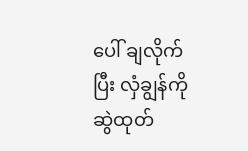ပေါ် ချလိုက်ပြီး လှံချွန်ကို ဆွဲထုတ်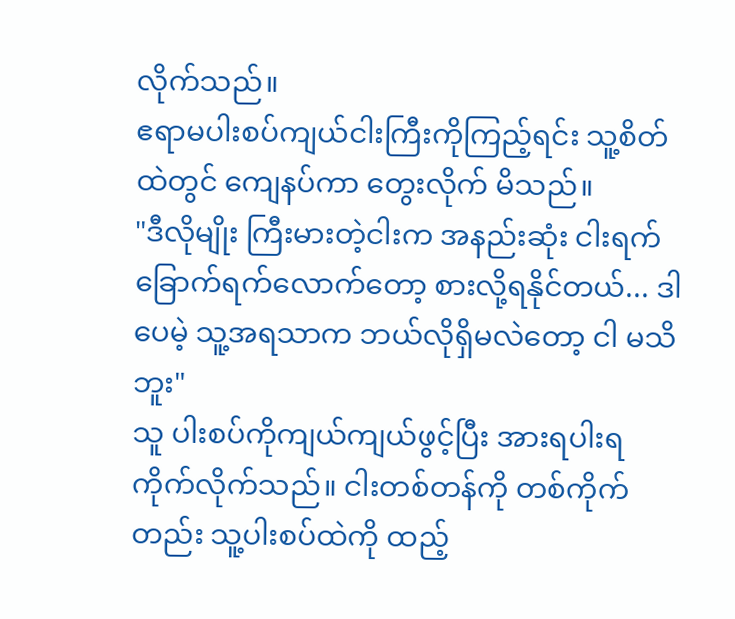လိုက်သည်။
ဧရာမပါးစပ်ကျယ်ငါးကြီးကိုကြည့်ရင်း သူ့စိတ်ထဲတွင် ကျေနပ်ကာ တွေးလိုက် မိသည်။
"ဒီလိုမျိုး ကြီးမားတဲ့ငါးက အနည်းဆုံး ငါးရက် ခြောက်ရက်လောက်တော့ စားလို့ရနိုင်တယ်... ဒါပေမဲ့ သူ့အရသာက ဘယ်လိုရှိမလဲတော့ ငါ မသိဘူး"
သူ ပါးစပ်ကိုကျယ်ကျယ်ဖွင့်ပြီး အားရပါးရ ကိုက်လိုက်သည်။ ငါးတစ်တန်ကို တစ်ကိုက် တည်း သူ့ပါးစပ်ထဲကို ထည့်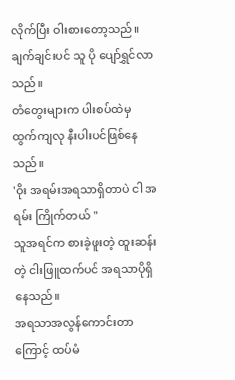လိုက်ပြီး ဝါးစားတော့သည်။
ချက်ချင်းပင် သူ ပို ပျော်ရွှင်လာသည်။
တံတွေးများက ပါးစပ်ထဲမှ ထွက်ကျလု နီးပါးပင်ဖြစ်နေသည်။
'ဝိုး အရမ်းအရသာရှိတာပဲ ငါ အရမ်း ကြိုက်တယ် "
သူအရင်က စားခဲ့ဖူးတဲ့ ထူးဆန်းတဲ့ ငါးဖြူထက်ပင် အရသာပိုရှိနေသည်။
အရသာအလွန်ကောင်းတာကြောင့် ထပ်မံ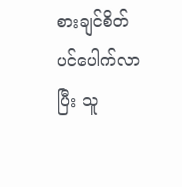စားချင်စိတ်ပင်ပေါက်လာပြီး သူ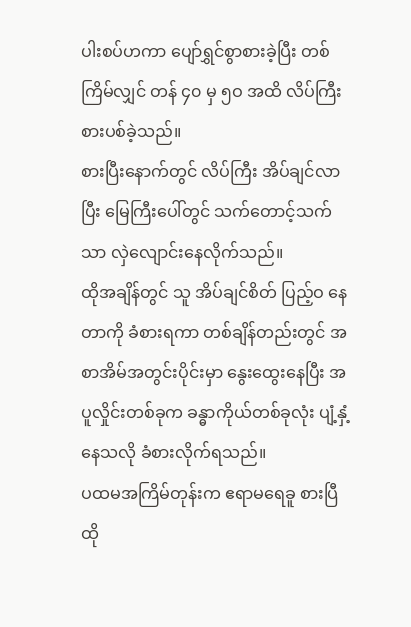ပါးစပ်ဟကာ ပျော်ရွှင်စွာစားခဲ့ပြီး တစ်ကြိမ်လျှင် တန် ၄၀ မှ ၅ဝ အထိ လိပ်ကြီး စားပစ်ခဲ့သည်။
စားပြီးနောက်တွင် လိပ်ကြီး အိပ်ချင်လာပြီး မြေကြီးပေါ်တွင် သက်တောင့်သက်သာ လှဲလျောင်းနေလိုက်သည်။
ထိုအချိန်တွင် သူ အိပ်ချင်စိတ် ပြည့်ဝ နေတာကို ခံစားရကာ တစ်ချိန်တည်းတွင် အစာအိမ်အတွင်းပိုင်းမှာ နွေးထွေးနေပြီး အပူလှိုင်းတစ်ခုက ခန္ဓာကိုယ်တစ်ခုလုံး ပျံ့နှံ့နေသလို ခံစားလိုက်ရသည်။
ပထမအကြိမ်တုန်းက ဧရာမရေခူ စားပြီ ထို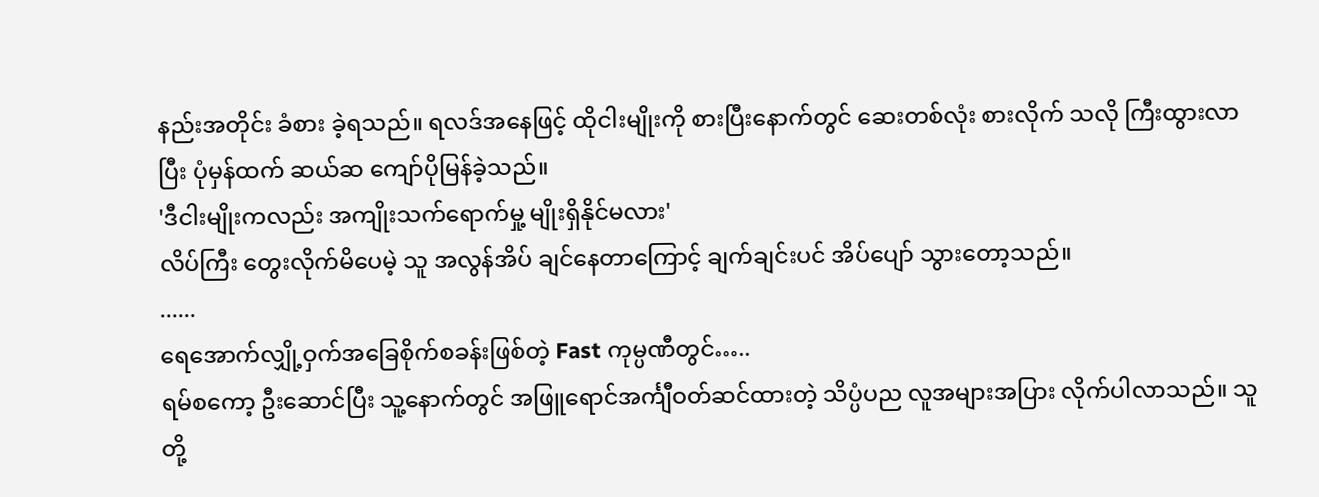နည်းအတိုင်း ခံစား ခဲ့ရသည်။ ရလဒ်အနေဖြင့် ထိုငါးမျိုးကို စားပြီးနောက်တွင် ဆေးတစ်လုံး စားလိုက် သလို ကြီးထွားလာပြီး ပုံမှန်ထက် ဆယ်ဆ ကျော်ပိုမြန်ခဲ့သည်။
'ဒီငါးမျိုးကလည်း အကျိုးသက်ရောက်မှု့ မျိုးရှိနိုင်မလား'
လိပ်ကြီး တွေးလိုက်မိပေမဲ့ သူ အလွန်အိပ် ချင်နေတာကြောင့် ချက်ချင်းပင် အိပ်ပျော် သွားတော့သည်။
......
ရေအောက်လျှို့ဝှက်အခြေစိုက်စခန်းဖြစ်တဲ့ Fast ကုမ္ပဏီတွင်…..
ရမ်စကော့ ဦးဆောင်ပြီး သူ့နောက်တွင် အဖြူရောင်အင်္ကျီဝတ်ဆင်ထားတဲ့ သိပ္ပံပည လူအများအပြား လိုက်ပါလာသည်။ သူတို့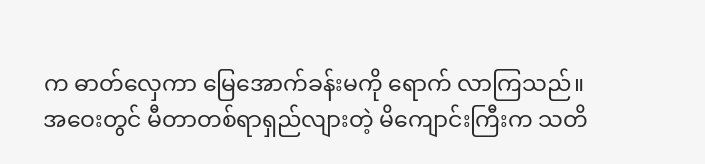က ဓာတ်လှေကာ မြေအောက်ခန်းမကို ရောက် လာကြသည်။
အဝေးတွင် မီတာတစ်ရာရှည်လျားတဲ့ မိကျောင်းကြီးက သတိ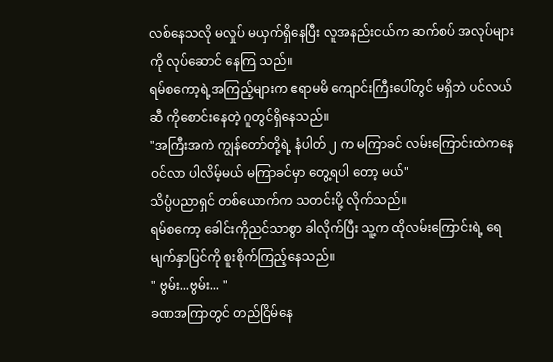လစ်နေသလို မလှုပ် မယှက်ရှိနေပြီး လူအနည်းငယ်က ဆက်စပ် အလုပ်များကို လုပ်ဆောင် နေကြ သည်။
ရမ်စကော့ရဲ့အကြည့်များက ဧရာမမိ ကျောင်းကြီးပေါ်တွင် မရှိဘဲ ပင်လယ်ဆီ ကိုစောင်းနေတဲ့ ဂူတွင်ရှိနေသည်။
"အကြီးအကဲ ကျွန်တော်တို့ရဲ့ နံပါတ် ၂ က မကြာခင် လမ်းကြောင်းထဲကနေ ဝင်လာ ပါလိမ့်မယ် မကြာခင်မှာ တွေ့ရပါ တော့ မယ်"
သိပ္ပံပညာရှင် တစ်ယောက်က သတင်းပို့ လိုက်သည်။
ရမ်စကော့ ခေါင်းကိုညင်သာစွာ ခါလိုက်ပြီး သူ့က ထိုလမ်းကြောင်းရဲ့ ရေမျက်နှာပြင်ကို စူးစိုက်ကြည့်နေသည်။
" ဗွမ်း...ဗွမ်း... "
ခဏအကြာတွင် တည်ငြိမ်နေ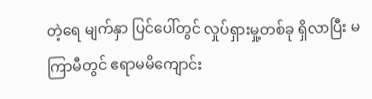တဲ့ရေ မျက်နှာ ပြင်ပေါ်တွင် လှုပ်ရှားမှု့တစ်ခု ရှိလာပြီး မကြာမီတွင် ဧရာမမိကျောင်း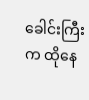ခေါင်းကြီးက ထိုနေ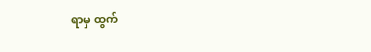ရာမှ ထွက်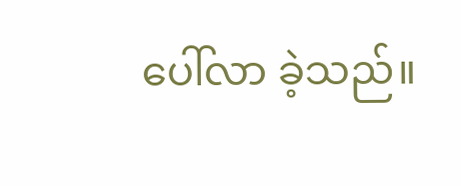ပေါ်လာ ခဲ့သည်။